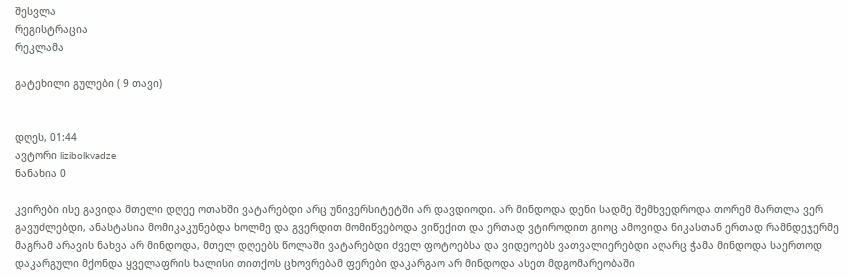შესვლა
რეგისტრაცია
რეკლამა

გატეხილი გულები ( 9 თავი)


დღეს, 01:44
ავტორი lizibolkvadze
ნანახია 0

კვირები ისე გავიდა მთელი დღეე ოთახში ვატარებდი არც უნივერსიტეტში არ დავდიოდი. არ მინდოდა დენი სადმე შემხვედროდა თორემ მართლა ვერ გავუძლებდი, ანასტასია მომიკაკუნებდა ხოლმე და გვერდით მომიწვებოდა ვიწექით და ერთად ვტიროდით გიოც ამოვიდა ნიკასთან ერთად რამნდეჯერმე მაგრამ არავის ნახვა არ მინდოდა, მთელ დღეებს წოლაში ვატარებდი ძველ ფოტოებსა და ვიდეოებს ვათვალიერებდი აღარც ჭამა მინდოდა საერთოდ დაკარგული მქონდა ყველაფრის ხალისი თითქოს ცხოვრებამ ფერები დაკარგაო არ მინდოდა ასეთ მდგომარეობაში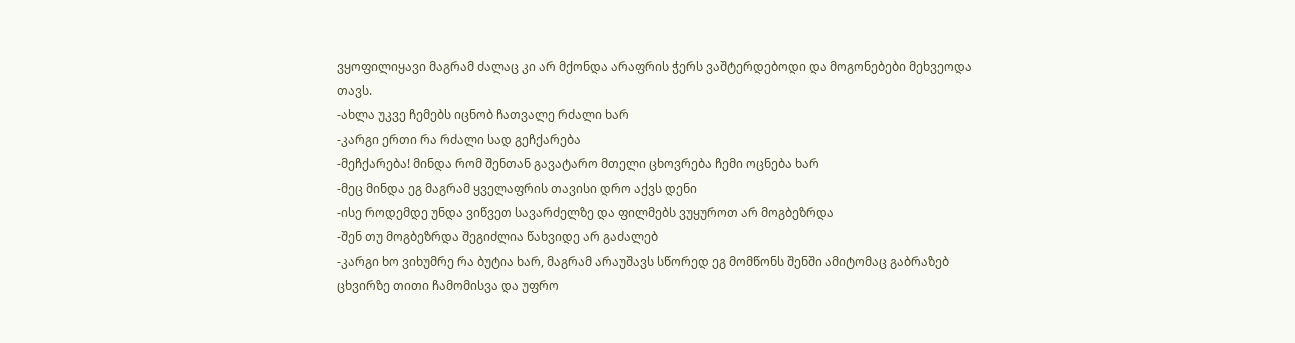ვყოფილიყავი მაგრამ ძალაც კი არ მქონდა არაფრის ჭერს ვაშტერდებოდი და მოგონებები მეხვეოდა თავს.
-ახლა უკვე ჩემებს იცნობ ჩათვალე რძალი ხარ
-კარგი ერთი რა რძალი სად გეჩქარება
-მეჩქარება! მინდა რომ შენთან გავატარო მთელი ცხოვრება ჩემი ოცნება ხარ
-მეც მინდა ეგ მაგრამ ყველაფრის თავისი დრო აქვს დენი
-ისე როდემდე უნდა ვიწვეთ სავარძელზე და ფილმებს ვუყუროთ არ მოგბეზრდა
-შენ თუ მოგბეზრდა შეგიძლია წახვიდე არ გაძალებ
-კარგი ხო ვიხუმრე რა ბუტია ხარ, მაგრამ არაუშავს სწორედ ეგ მომწონს შენში ამიტომაც გაბრაზებ
ცხვირზე თითი ჩამომისვა და უფრო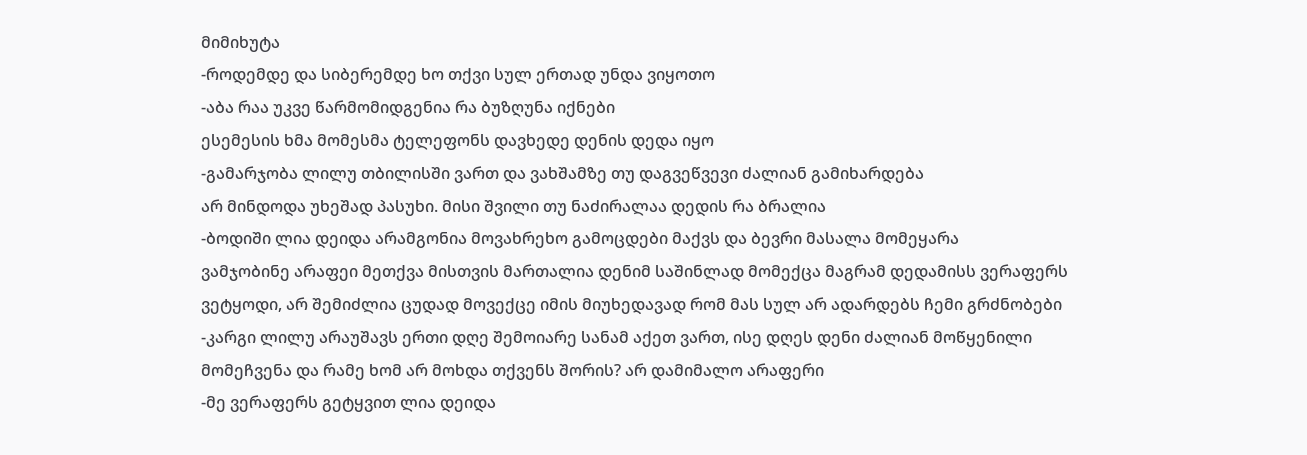მიმიხუტა
-როდემდე და სიბერემდე ხო თქვი სულ ერთად უნდა ვიყოთო
-აბა რაა უკვე წარმომიდგენია რა ბუზღუნა იქნები
ესემესის ხმა მომესმა ტელეფონს დავხედე დენის დედა იყო
-გამარჯობა ლილუ თბილისში ვართ და ვახშამზე თუ დაგვეწვევი ძალიან გამიხარდება
არ მინდოდა უხეშად პასუხი. მისი შვილი თუ ნაძირალაა დედის რა ბრალია
-ბოდიში ლია დეიდა არამგონია მოვახრეხო გამოცდები მაქვს და ბევრი მასალა მომეყარა
ვამჯობინე არაფეი მეთქვა მისთვის მართალია დენიმ საშინლად მომექცა მაგრამ დედამისს ვერაფერს ვეტყოდი, არ შემიძლია ცუდად მოვექცე იმის მიუხედავად რომ მას სულ არ ადარდებს ჩემი გრძნობები
-კარგი ლილუ არაუშავს ერთი დღე შემოიარე სანამ აქეთ ვართ, ისე დღეს დენი ძალიან მოწყენილი მომეჩვენა და რამე ხომ არ მოხდა თქვენს შორის? არ დამიმალო არაფერი
-მე ვერაფერს გეტყვით ლია დეიდა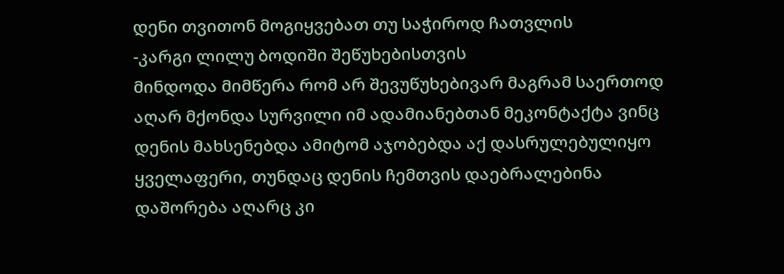დენი თვითონ მოგიყვებათ თუ საჭიროდ ჩათვლის
-კარგი ლილუ ბოდიში შეწუხებისთვის
მინდოდა მიმწერა რომ არ შევუწუხებივარ მაგრამ საერთოდ აღარ მქონდა სურვილი იმ ადამიანებთან მეკონტაქტა ვინც დენის მახსენებდა ამიტომ აჯობებდა აქ დასრულებულიყო ყველაფერი, თუნდაც დენის ჩემთვის დაებრალებინა დაშორება აღარც კი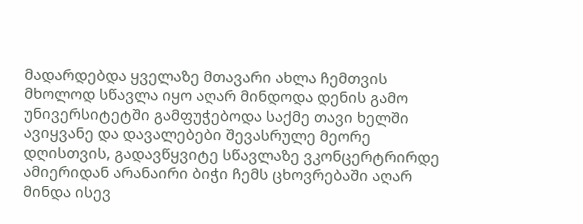მადარდებდა ყველაზე მთავარი ახლა ჩემთვის მხოლოდ სწავლა იყო აღარ მინდოდა დენის გამო უნივერსიტეტში გამფუჭებოდა საქმე თავი ხელში ავიყვანე და დავალებები შევასრულე მეორე დღისთვის, გადავწყვიტე სწავლაზე ვკონცერტრირდე ამიერიდან არანაირი ბიჭი ჩემს ცხოვრებაში აღარ მინდა ისევ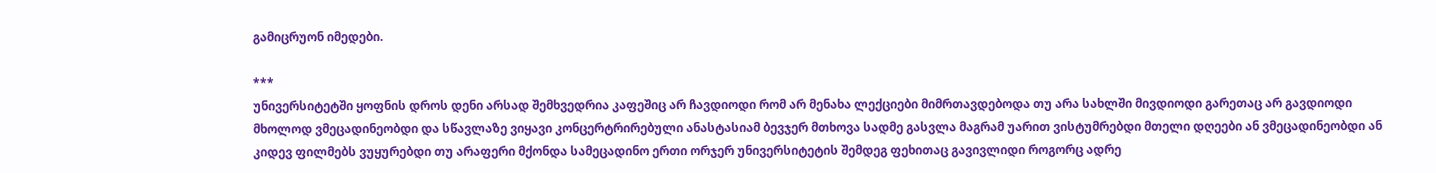გამიცრუონ იმედები.

***
უნივერსიტეტში ყოფნის დროს დენი არსად შემხვედრია კაფეშიც არ ჩავდიოდი რომ არ მენახა ლექციები მიმრთავდებოდა თუ არა სახლში მივდიოდი გარეთაც არ გავდიოდი მხოლოდ ვმეცადინეობდი და სწავლაზე ვიყავი კონცერტრირებული ანასტასიამ ბევჯერ მთხოვა სადმე გასვლა მაგრამ უარით ვისტუმრებდი მთელი დღეები ან ვმეცადინეობდი ან კიდევ ფილმებს ვუყურებდი თუ არაფერი მქონდა სამეცადინო ერთი ორჯერ უნივერსიტეტის შემდეგ ფეხითაც გავივლიდი როგორც ადრე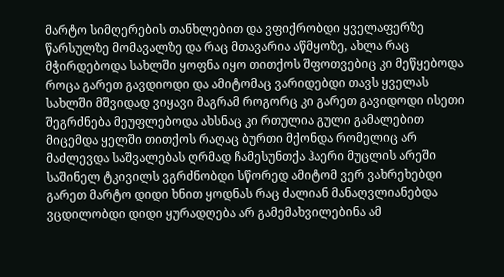მარტო სიმღერების თანხლებით და ვფიქრობდი ყველაფერზე წარსულზე მომავალზე და რაც მთავარია აწმყოზე, ახლა რაც მჭირდებოდა სახლში ყოფნა იყო თითქოს შფოთვებიც კი მეწყებოდა როცა გარეთ გავდიოდი და ამიტომაც ვარიდებდი თავს ყველას სახლში მშვიდად ვიყავი მაგრამ როგორც კი გარეთ გავიდოდი ისეთი შეგრძნება მეუფლებოდა ახსნაც კი რთულია გული გამალებით მიცემდა ყელში თითქოს რაღაც ბურთი მქონდა რომელიც არ მაძლევდა საშვალებას ღრმად ჩამესუნთქა ჰაერი მუცლის არეში საშინელ ტკივილს ვგრძნობდი სწორედ ამიტომ ვერ ვახრეხებდი გარეთ მარტო დიდი ხნით ყოდნას რაც ძალიან მანაღვლიანებდა ვცდილობდი დიდი ყურადღება არ გამემახვილებინა ამ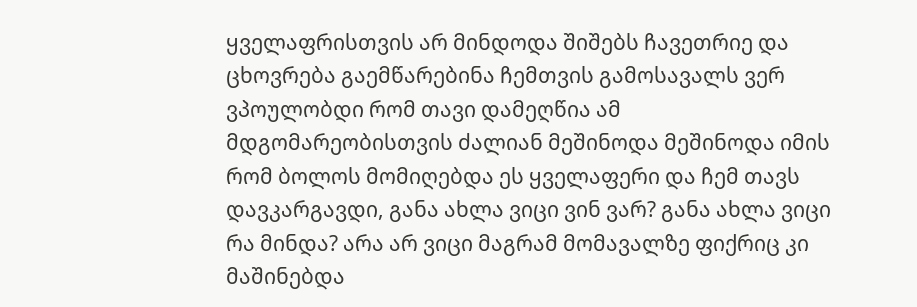ყველაფრისთვის არ მინდოდა შიშებს ჩავეთრიე და ცხოვრება გაემწარებინა ჩემთვის გამოსავალს ვერ ვპოულობდი რომ თავი დამეღწია ამ მდგომარეობისთვის ძალიან მეშინოდა მეშინოდა იმის რომ ბოლოს მომიღებდა ეს ყველაფერი და ჩემ თავს დავკარგავდი, განა ახლა ვიცი ვინ ვარ? განა ახლა ვიცი რა მინდა? არა არ ვიცი მაგრამ მომავალზე ფიქრიც კი მაშინებდა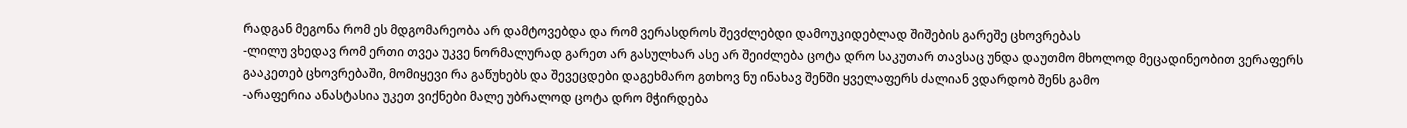რადგან მეგონა რომ ეს მდგომარეობა არ დამტოვებდა და რომ ვერასდროს შევძლებდი დამოუკიდებლად შიშების გარეშე ცხოვრებას
-ლილუ ვხედავ რომ ერთი თვეა უკვე ნორმალურად გარეთ არ გასულხარ ასე არ შეიძლება ცოტა დრო საკუთარ თავსაც უნდა დაუთმო მხოლოდ მეცადინეობით ვერაფერს გააკეთებ ცხოვრებაში, მომიყევი რა გაწუხებს და შევეცდები დაგეხმარო გთხოვ ნუ ინახავ შენში ყველაფერს ძალიან ვდარდობ შენს გამო
-არაფერია ანასტასია უკეთ ვიქნები მალე უბრალოდ ცოტა დრო მჭირდება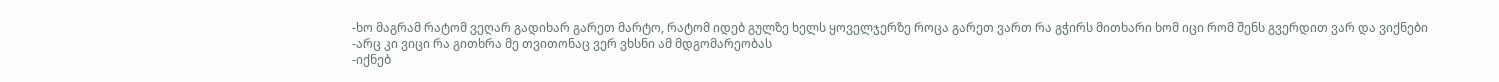-ხო მაგრამ რატომ ვეღარ გადიხარ გარეთ მარტო, რატომ იდებ გულზე ხელს ყოველჯერზე როცა გარეთ ვართ რა გჭირს მითხარი ხომ იცი რომ შენს გვერდით ვარ და ვიქნები
-არც კი ვიცი რა გითხრა მე თვითონაც ვერ ვხსნი ამ მდგომარეობას
-იქნებ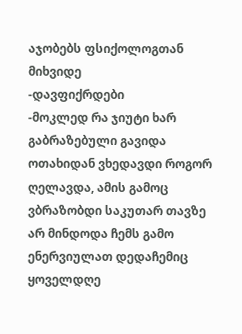აჯობებს ფსიქოლოგთან მიხვიდე
-დავფიქრდები
-მოკლედ რა ჯიუტი ხარ
გაბრაზებული გავიდა ოთახიდან ვხედავდი როგორ ღელავდა, ამის გამოც ვბრაზობდი საკუთარ თავზე არ მინდოდა ჩემს გამო ენერვიულათ დედაჩემიც ყოველდღე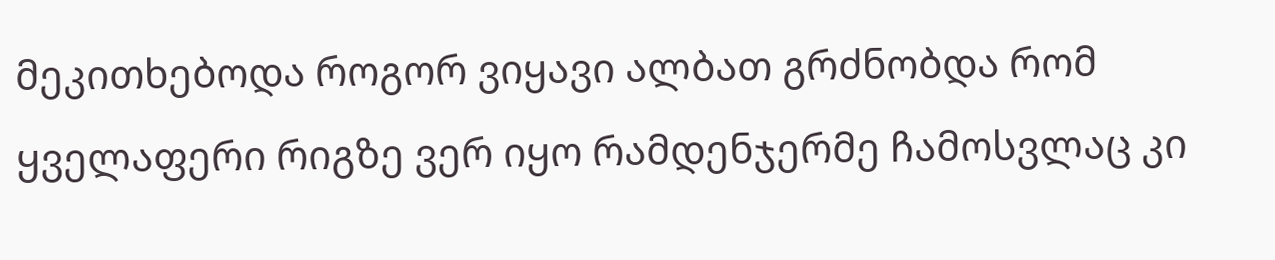მეკითხებოდა როგორ ვიყავი ალბათ გრძნობდა რომ ყველაფერი რიგზე ვერ იყო რამდენჯერმე ჩამოსვლაც კი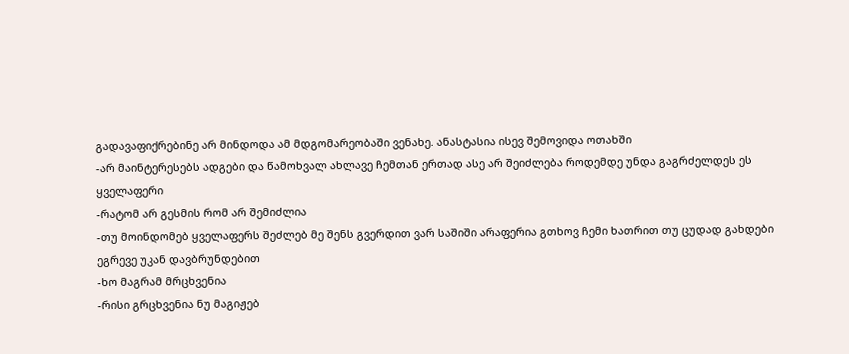გადავაფიქრებინე არ მინდოდა ამ მდგომარეობაში ვენახე. ანასტასია ისევ შემოვიდა ოთახში
-არ მაინტერესებს ადგები და წამოხვალ ახლავე ჩემთან ერთად ასე არ შეიძლება როდემდე უნდა გაგრძელდეს ეს ყველაფერი
-რატომ არ გესმის რომ არ შემიძლია
-თუ მოინდომებ ყველაფერს შეძლებ მე შენს გვერდით ვარ საშიში არაფერია გთხოვ ჩემი ხათრით თუ ცუდად გახდები ეგრევე უკან დავბრუნდებით
-ხო მაგრამ მრცხვენია
-რისი გრცხვენია ნუ მაგიჟებ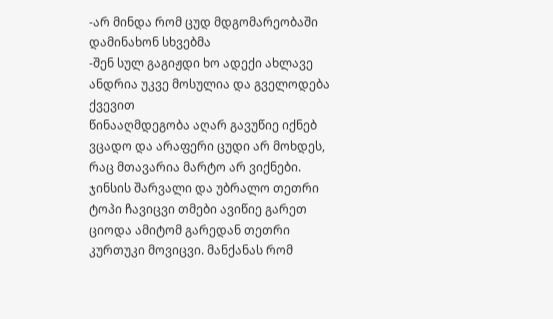-არ მინდა რომ ცუდ მდგომარეობაში დამინახონ სხვებმა
-შენ სულ გაგიჟდი ხო ადექი ახლავე ანდრია უკვე მოსულია და გველოდება ქვევით
წინააღმდეგობა აღარ გავუწიე იქნებ ვცადო და არაფერი ცუდი არ მოხდეს, რაც მთავარია მარტო არ ვიქნები. ჯინსის შარვალი და უბრალო თეთრი ტოპი ჩავიცვი თმები ავიწიე გარეთ ციოდა ამიტომ გარედან თეთრი კურთუკი მოვიცვი. მანქანას რომ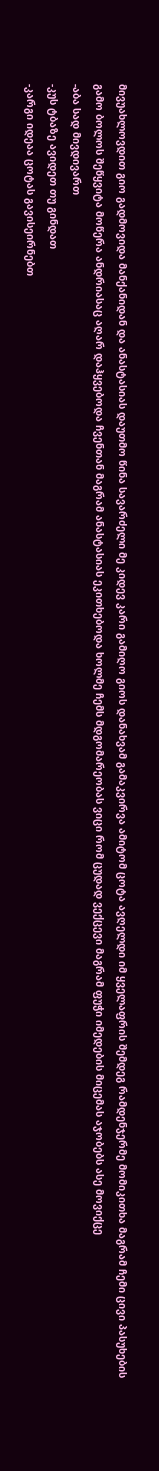მივუახლოვდით გიო გადმოვიდა მანქანიდან და ანასტასიას დაუთმო წინა სავარძელი მე კიდევ კარი გამიღო გიოს დანახვამ გამაკვირვა ამიტომ ცოტა ავღელდი იმ ყველაფრის შემდეგ რამდენჯერმე მომიკითხა მაგრამ ჩემი ცივი პასუხების გამო ბოლოს შეწყვიტა მოწერა ანდრიასაც აღარ დაჰყვებოდა ჩვენთან მაგრამ ანასტასიას ეკითხებოდა ხოლმე ჩემს მდგომარეობას ვიცი რომ ცუდად ვექცევი მაგრამ ფუჭი იმედების მიცემას აჯობებს ასე მოვიქცე
-აბა სად მივდივართ
-კუს ტბაზე ავიდეთ თუ გინდათ
-კარგი იდეაა ცოტას გავისეირნებთ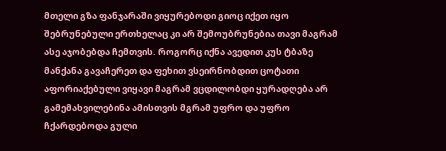მთელი გზა ფანჯარაში ვიყურებოდი გიოც იქეთ იყო შებრუნებული ერთხელაც კი არ შემოუბრუნებია თავი მაგრამ ასე აჯობებდა ჩემთვის. როგორც იქნა ავედით კუს ტბაზე მანქანა გავაჩერეთ და ფეხით ვსეირნობდით ცოტათი აფორიაქებული ვიყავი მაგრამ ვცდილობდი ყურადღება არ გამემახვილებინა ამისთვის მგრამ უფრო და უფრო ჩქარდებოდა გული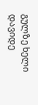გულზე ხელი დავიდე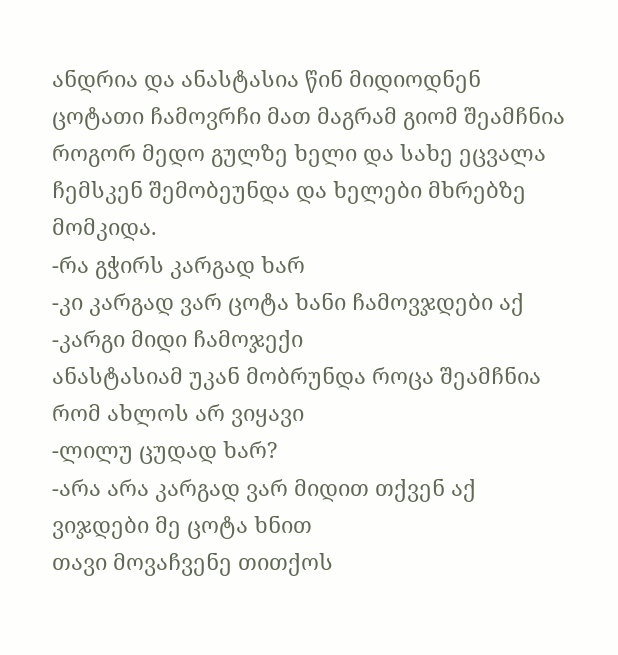ანდრია და ანასტასია წინ მიდიოდნენ ცოტათი ჩამოვრჩი მათ მაგრამ გიომ შეამჩნია როგორ მედო გულზე ხელი და სახე ეცვალა ჩემსკენ შემობეუნდა და ხელები მხრებზე მომკიდა.
-რა გჭირს კარგად ხარ
-კი კარგად ვარ ცოტა ხანი ჩამოვჯდები აქ
-კარგი მიდი ჩამოჯექი
ანასტასიამ უკან მობრუნდა როცა შეამჩნია რომ ახლოს არ ვიყავი
-ლილუ ცუდად ხარ?
-არა არა კარგად ვარ მიდით თქვენ აქ ვიჯდები მე ცოტა ხნით
თავი მოვაჩვენე თითქოს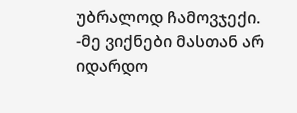უბრალოდ ჩამოვჯექი.
-მე ვიქნები მასთან არ იდარდო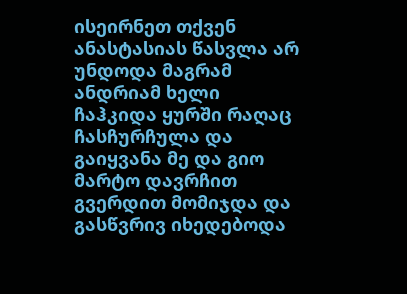ისეირნეთ თქვენ
ანასტასიას წასვლა არ უნდოდა მაგრამ ანდრიამ ხელი ჩაჰკიდა ყურში რაღაც ჩასჩურჩულა და გაიყვანა მე და გიო მარტო დავრჩით გვერდით მომიჯდა და გასწვრივ იხედებოდა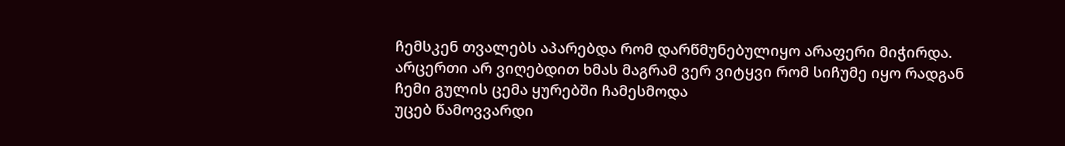ჩემსკენ თვალებს აპარებდა რომ დარწმუნებულიყო არაფერი მიჭირდა. არცერთი არ ვიღებდით ხმას მაგრამ ვერ ვიტყვი რომ სიჩუმე იყო რადგან ჩემი გულის ცემა ყურებში ჩამესმოდა
უცებ წამოვვარდი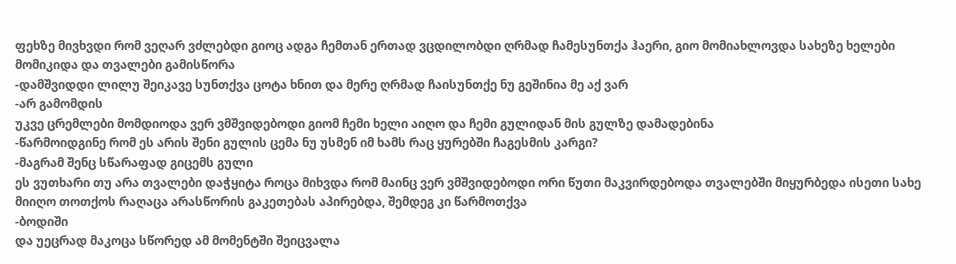ფეხზე მივხვდი რომ ვეღარ ვძლებდი გიოც ადგა ჩემთან ერთად ვცდილობდი ღრმად ჩამესუნთქა ჰაერი, გიო მომიახლოვდა სახეზე ხელები მომიკიდა და თვალები გამისწორა
-დამშვიდდი ლილუ შეიკავე სუნთქვა ცოტა ხნით და მერე ღრმად ჩაისუნთქე ნუ გეშინია მე აქ ვარ
-არ გამომდის
უკვე ცრემლები მომდიოდა ვერ ვმშვიდებოდი გიომ ჩემი ხელი აიღო და ჩემი გულიდან მის გულზე დამადებინა
-წარმოიდგინე რომ ეს არის შენი გულის ცემა ნუ უსმენ იმ ხამს რაც ყურებში ჩაგესმის კარგი?
-მაგრამ შენც სწარაფად გიცემს გული
ეს ვუთხარი თუ არა თვალები დაჭყიტა როცა მიხვდა რომ მაინც ვერ ვმშვიდებოდი ორი წუთი მაკვირდებოდა თვალებში მიყურბედა ისეთი სახე მიიღო თოთქოს რაღაცა არასწორის გაკეთებას აპირებდა, შემდეგ კი წარმოთქვა
-ბოდიში
და უეცრად მაკოცა სწორედ ამ მომენტში შეიცვალა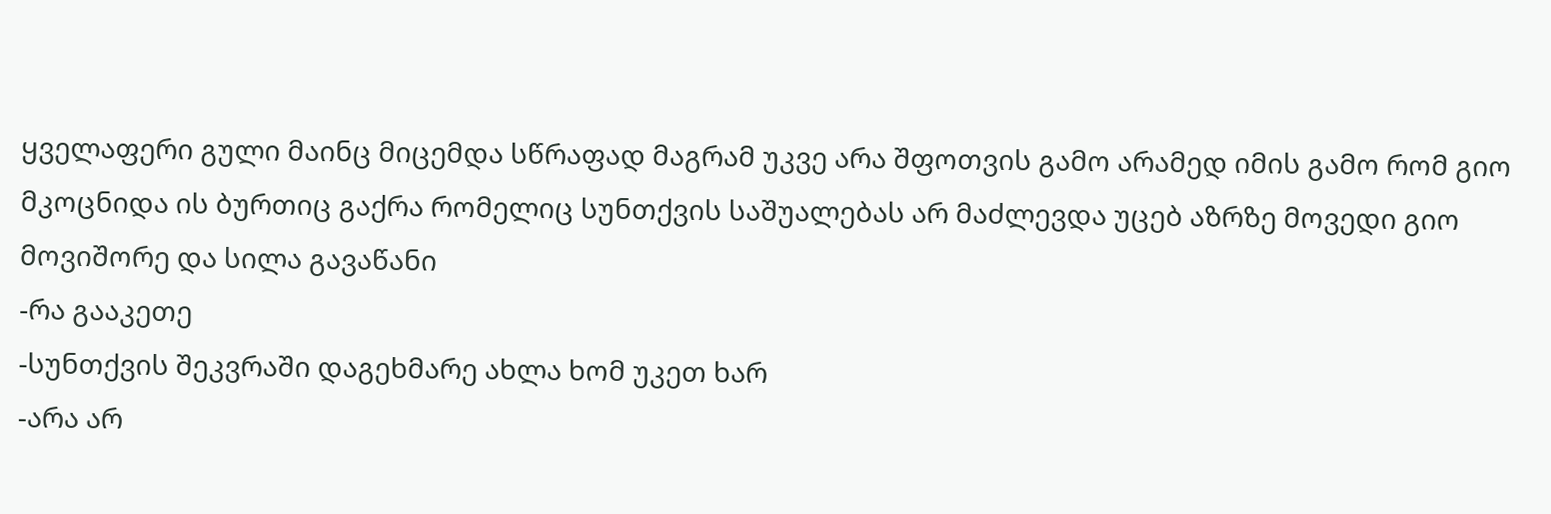ყველაფერი გული მაინც მიცემდა სწრაფად მაგრამ უკვე არა შფოთვის გამო არამედ იმის გამო რომ გიო მკოცნიდა ის ბურთიც გაქრა რომელიც სუნთქვის საშუალებას არ მაძლევდა უცებ აზრზე მოვედი გიო მოვიშორე და სილა გავაწანი
-რა გააკეთე
-სუნთქვის შეკვრაში დაგეხმარე ახლა ხომ უკეთ ხარ
-არა არ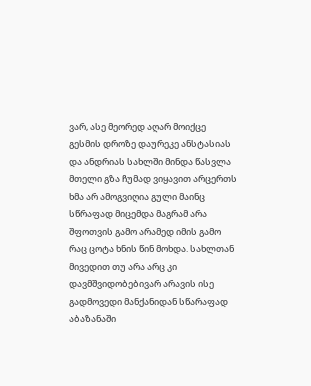ვარ, ასე მეორედ აღარ მოიქცე გესმის დროზე დაურეკე ანსტასიას და ანდრიას სახლში მინდა წასვლა
მთელი გზა ჩუმად ვიყავით არცერთს ხმა არ ამოგვიღია გული მაინც სწრაფად მიცემდა მაგრამ არა შფოთვის გამო არამედ იმის გამო რაც ცოტა ხნის წინ მოხდა. სახლთან მივედით თუ არა არც კი დავმშვიდობებივარ არავის ისე გადმოვედი მანქანიდან სწარაფად აბაზანაში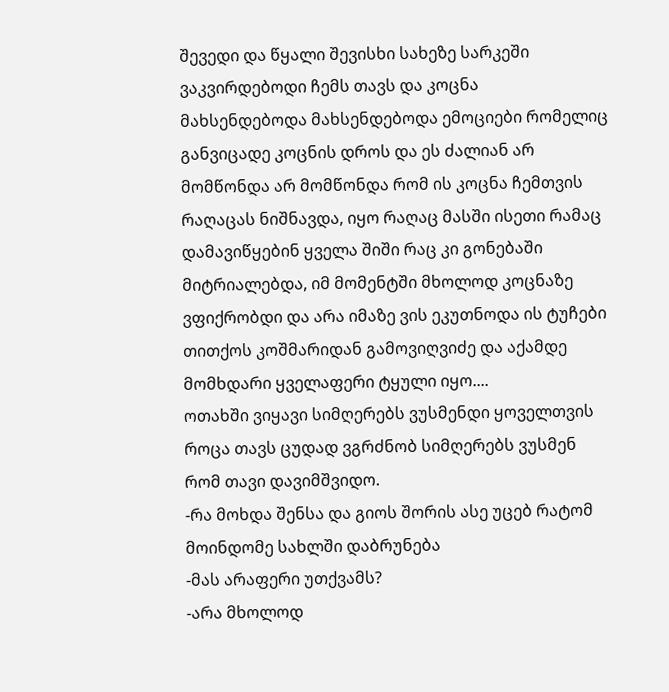შევედი და წყალი შევისხი სახეზე სარკეში ვაკვირდებოდი ჩემს თავს და კოცნა მახსენდებოდა მახსენდებოდა ემოციები რომელიც განვიცადე კოცნის დროს და ეს ძალიან არ მომწონდა არ მომწონდა რომ ის კოცნა ჩემთვის რაღაცას ნიშნავდა, იყო რაღაც მასში ისეთი რამაც დამავიწყებინ ყველა შიში რაც კი გონებაში მიტრიალებდა, იმ მომენტში მხოლოდ კოცნაზე ვფიქრობდი და არა იმაზე ვის ეკუთნოდა ის ტუჩები თითქოს კოშმარიდან გამოვიღვიძე და აქამდე მომხდარი ყველაფერი ტყული იყო....
ოთახში ვიყავი სიმღერებს ვუსმენდი ყოველთვის როცა თავს ცუდად ვგრძნობ სიმღერებს ვუსმენ რომ თავი დავიმშვიდო.
-რა მოხდა შენსა და გიოს შორის ასე უცებ რატომ მოინდომე სახლში დაბრუნება
-მას არაფერი უთქვამს?
-არა მხოლოდ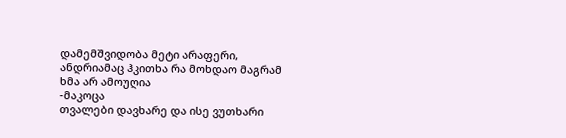დამემშვიდობა მეტი არაფერი, ანდრიამაც ჰკითხა რა მოხდაო მაგრამ ხმა არ ამოუღია
-მაკოცა
თვალები დავხარე და ისე ვუთხარი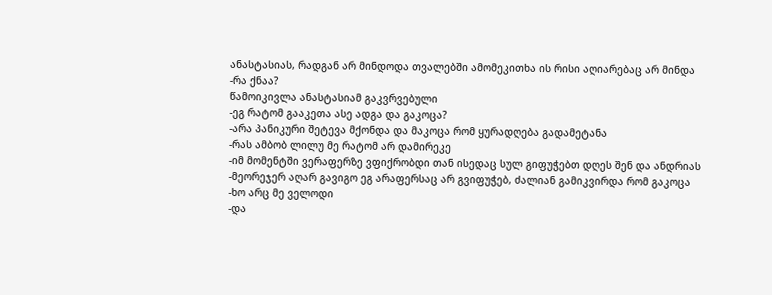ანასტასიას, რადგან არ მინდოდა თვალებში ამომეკითხა ის რისი აღიარებაც არ მინდა
-რა ქნაა?
წამოიკივლა ანასტასიამ გაკვრვებული
-ეგ რატომ გააკეთა ასე ადგა და გაკოცა?
-არა პანიკური შეტევა მქონდა და მაკოცა რომ ყურადღება გადამეტანა
-რას ამბობ ლილუ მე რატომ არ დამირეკე
-იმ მომენტში ვერაფერზე ვფიქრობდი თან ისედაც სულ გიფუჭებთ დღეს შენ და ანდრიას
-მეორეჯერ აღარ გავიგო ეგ არაფერსაც არ გვიფუჭებ, ძალიან გამიკვირდა რომ გაკოცა
-ხო არც მე ველოდი
-და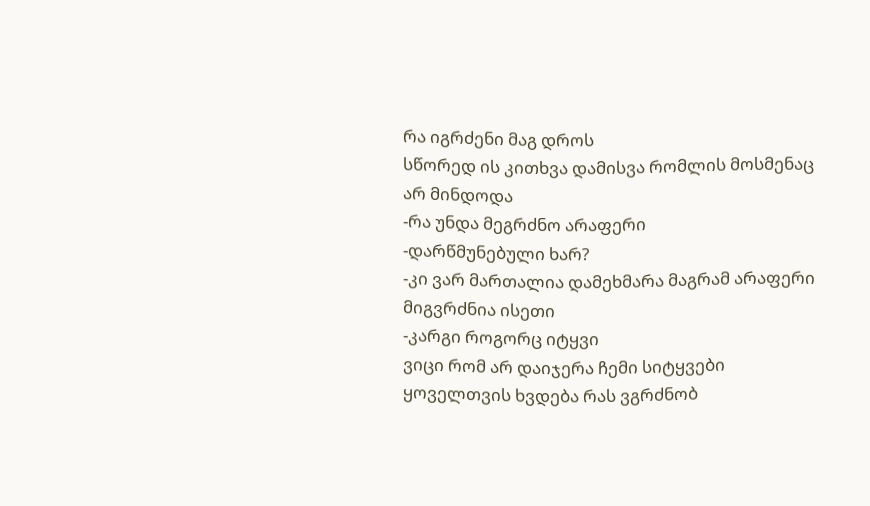რა იგრძენი მაგ დროს
სწორედ ის კითხვა დამისვა რომლის მოსმენაც არ მინდოდა
-რა უნდა მეგრძნო არაფერი
-დარწმუნებული ხარ?
-კი ვარ მართალია დამეხმარა მაგრამ არაფერი მიგვრძნია ისეთი
-კარგი როგორც იტყვი
ვიცი რომ არ დაიჯერა ჩემი სიტყვები ყოველთვის ხვდება რას ვგრძნობ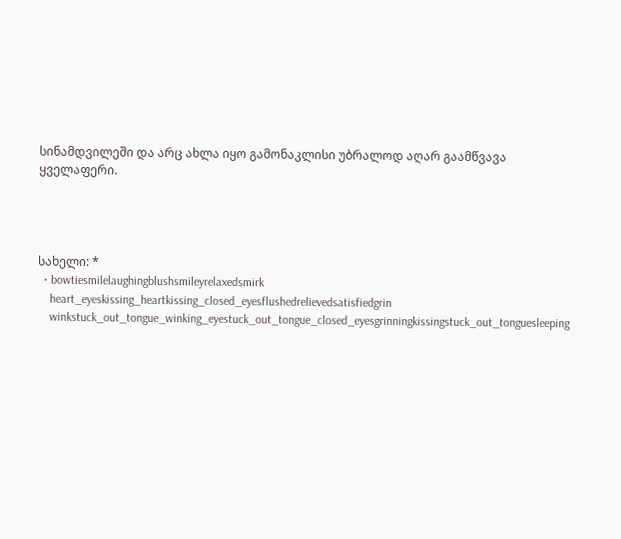სინამდვილეში და არც ახლა იყო გამონაკლისი უბრალოდ აღარ გაამწვავა ყველაფერი.




სახელი: *
  • bowtiesmilelaughingblushsmileyrelaxedsmirk
    heart_eyeskissing_heartkissing_closed_eyesflushedrelievedsatisfiedgrin
    winkstuck_out_tongue_winking_eyestuck_out_tongue_closed_eyesgrinningkissingstuck_out_tonguesleeping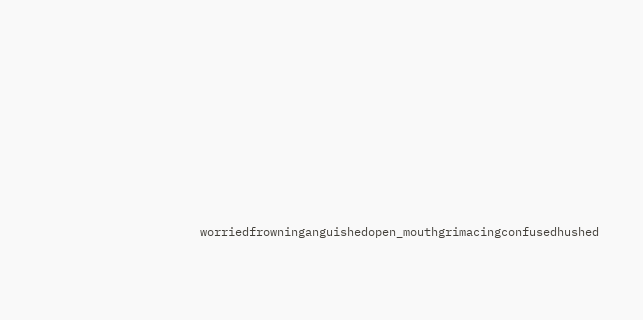worriedfrowninganguishedopen_mouthgrimacingconfusedhushed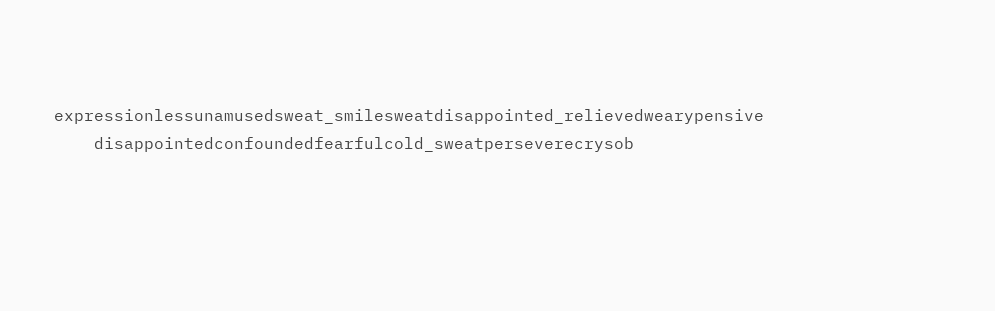expressionlessunamusedsweat_smilesweatdisappointed_relievedwearypensive
    disappointedconfoundedfearfulcold_sweatperseverecrysob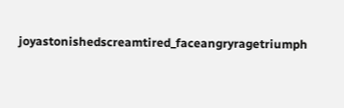joyastonishedscreamtired_faceangryragetriumph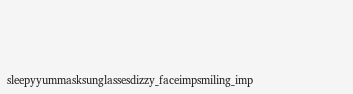sleepyyummasksunglassesdizzy_faceimpsmiling_imp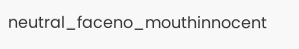neutral_faceno_mouthinnocent